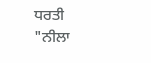ਧਰਤੀ
"ਨੀਲਾ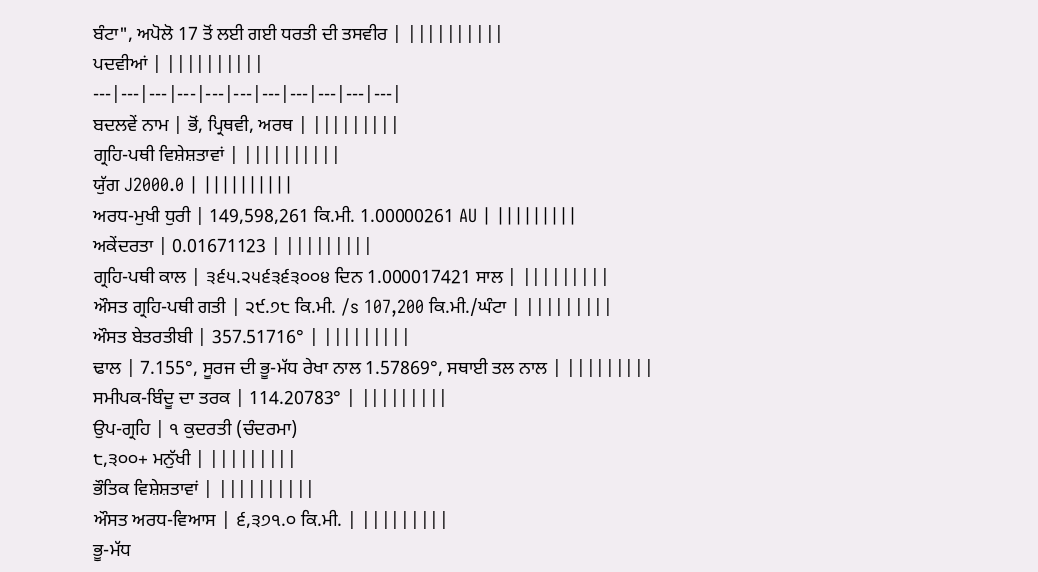ਬੰਟਾ", ਅਪੋਲੋ 17 ਤੋਂ ਲਈ ਗਈ ਧਰਤੀ ਦੀ ਤਸਵੀਰ | ||||||||||
ਪਦਵੀਆਂ | ||||||||||
---|---|---|---|---|---|---|---|---|---|---|
ਬਦਲਵੇਂ ਨਾਮ | ਭੋਂ, ਪ੍ਰਿਥਵੀ, ਅਰਥ | |||||||||
ਗ੍ਰਹਿ-ਪਥੀ ਵਿਸ਼ੇਸ਼ਤਾਵਾਂ | ||||||||||
ਯੁੱਗ J2000.0 | ||||||||||
ਅਰਧ-ਮੁਖੀ ਧੁਰੀ | 149,598,261 ਕਿ.ਮੀ. 1.00000261 AU | |||||||||
ਅਕੇਂਦਰਤਾ | 0.01671123 | |||||||||
ਗ੍ਰਹਿ-ਪਥੀ ਕਾਲ | ੩੬੫.੨੫੬੩੬੩੦੦੪ ਦਿਨ 1.000017421 ਸਾਲ | |||||||||
ਔਸਤ ਗ੍ਰਹਿ-ਪਥੀ ਗਤੀ | ੨੯.੭੮ ਕਿ.ਮੀ. /s 107,200 ਕਿ.ਮੀ./ਘੰਟਾ | |||||||||
ਔਸਤ ਬੇਤਰਤੀਬੀ | 357.51716° | |||||||||
ਢਾਲ | 7.155°, ਸੂਰਜ ਦੀ ਭੂ-ਮੱਧ ਰੇਖਾ ਨਾਲ 1.57869°, ਸਥਾਈ ਤਲ ਨਾਲ | |||||||||
ਸਮੀਪਕ-ਬਿੰਦੂ ਦਾ ਤਰਕ | 114.20783° | |||||||||
ਉਪ-ਗ੍ਰਹਿ | ੧ ਕੁਦਰਤੀ (ਚੰਦਰਮਾ)
੮,੩੦੦+ ਮਨੁੱਖੀ | |||||||||
ਭੌਤਿਕ ਵਿਸ਼ੇਸ਼ਤਾਵਾਂ | ||||||||||
ਔਸਤ ਅਰਧ-ਵਿਆਸ | ੬,੩੭੧.੦ ਕਿ.ਮੀ. | |||||||||
ਭੂ-ਮੱਧ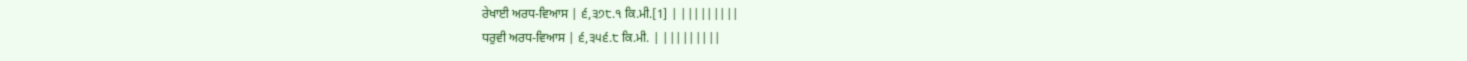ਰੇਖਾਈ ਅਰਧ-ਵਿਆਸ | ੬,੩੭੮.੧ ਕਿ.ਮੀ.[1] | |||||||||
ਧਰੁਵੀ ਅਰਧ-ਵਿਆਸ | ੬,੩੫੬.੮ ਕਿ.ਮੀ. | |||||||||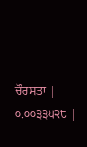ਚੌਰਸਤਾ | ੦.੦੦੩੩੫੨੮ |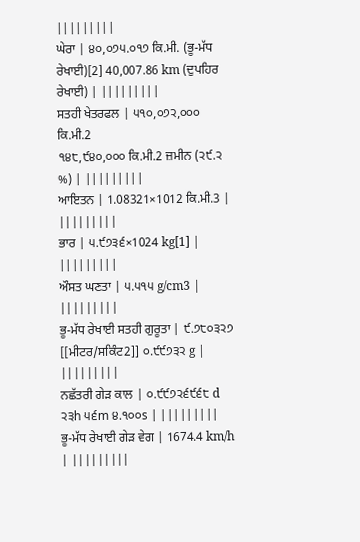|||||||||
ਘੇਰਾ | ੪੦,੦੭੫.੦੧੭ ਕਿ.ਮੀ. (ਭੂ-ਮੱਧ ਰੇਖਾਈ)[2] 40,007.86 km (ਦੁਪਹਿਰ ਰੇਖਾਈ) | |||||||||
ਸਤਹੀ ਖੇਤਰਫਲ | ੫੧੦,੦੭੨,੦੦੦ ਕਿ.ਮੀ.2
੧੪੮,੯੪੦,੦੦੦ ਕਿ.ਮੀ.2 ਜ਼ਮੀਨ (੨੯.੨ %) | |||||||||
ਆਇਤਨ | 1.08321×1012 ਕਿ.ਮੀ.3 | |||||||||
ਭਾਰ | ੫.੯੭੩੬×1024 kg[1] | |||||||||
ਔਸਤ ਘਣਤਾ | ੫.੫੧੫ g/cm3 | |||||||||
ਭੂ-ਮੱਧ ਰੇਖਾਈ ਸਤਹੀ ਗੁਰੂਤਾ | ੯.੭੮੦੩੨੭ [[ਮੀਟਰ/ਸਕਿੰਟ2]] ੦.੯੯੭੩੨ g | |||||||||
ਨਛੱਤਰੀ ਗੇੜ ਕਾਲ | ੦.੯੯੭੨੬੯੬੮ d ੨੩h ੫੬m ੪.੧੦੦s | |||||||||
ਭੂ-ਮੱਧ ਰੇਖਾਈ ਗੇੜ ਵੇਗ | 1674.4 km/h | |||||||||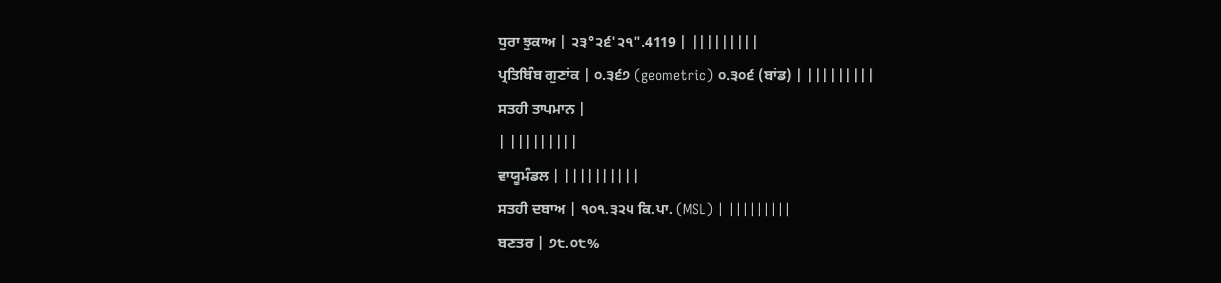ਧੁਰਾ ਝੁਕਾਅ | ੨੩°੨੬'੨੧".4119 | |||||||||
ਪ੍ਰਤਿਬਿੰਬ ਗੁਣਾਂਕ | ੦.੩੬੭ (geometric) ੦.੩੦੬ (ਬਾਂਡ) | |||||||||
ਸਤਹੀ ਤਾਪਮਾਨ |
| |||||||||
ਵਾਯੂਮੰਡਲ | ||||||||||
ਸਤਹੀ ਦਬਾਅ | ੧੦੧.੩੨੫ ਕਿ.ਪਾ. (MSL) | |||||||||
ਬਣਤਰ | ੭੮.੦੮%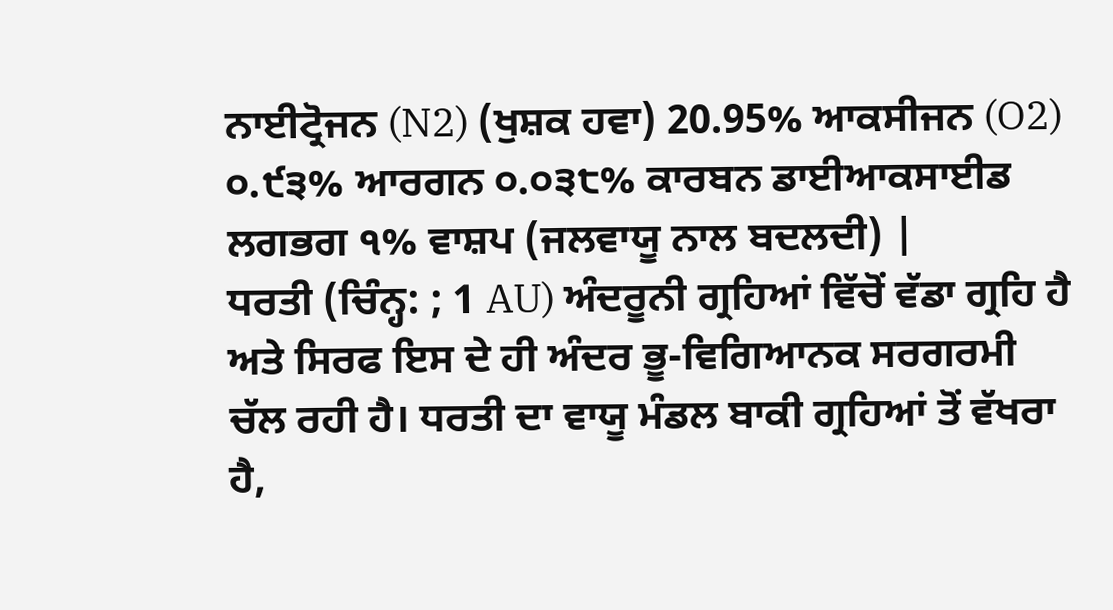ਨਾਈਟ੍ਰੋਜਨ (N2) (ਖੁਸ਼ਕ ਹਵਾ) 20.95% ਆਕਸੀਜਨ (O2) ੦.੯੩% ਆਰਗਨ ੦.੦੩੮% ਕਾਰਬਨ ਡਾਈਆਕਸਾਈਡ ਲਗਭਗ ੧% ਵਾਸ਼ਪ (ਜਲਵਾਯੂ ਨਾਲ ਬਦਲਦੀ) |
ਧਰਤੀ (ਚਿੰਨ੍ਹ: ; 1 AU) ਅੰਦਰੂਨੀ ਗ੍ਰਹਿਆਂ ਵਿੱਚੋਂ ਵੱਡਾ ਗ੍ਰਹਿ ਹੈ ਅਤੇ ਸਿਰਫ ਇਸ ਦੇ ਹੀ ਅੰਦਰ ਭੂ-ਵਿਗਿਆਨਕ ਸਰਗਰਮੀ ਚੱਲ ਰਹੀ ਹੈ। ਧਰਤੀ ਦਾ ਵਾਯੂ ਮੰਡਲ ਬਾਕੀ ਗ੍ਰਹਿਆਂ ਤੋਂ ਵੱਖਰਾ ਹੈ,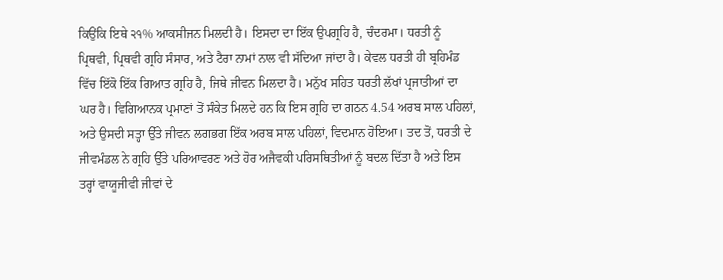ਕਿਉਂਕਿ ਇਥੇ ੨੧% ਆਕਸੀਜਨ ਮਿਲਦੀ ਹੈ। ਇਸਦਾ ਦਾ ਇੱਕ ਉਪਗ੍ਰਹਿ ਹੈ, ਚੰਦਰਮਾ। ਧਰਤੀ ਨੂੰ ਪ੍ਰਿਥਵੀ, ਪ੍ਰਿਥਵੀ ਗ੍ਰਹਿ ਸੰਸਾਰ, ਅਤੇ ਟੈਰਾ ਨਾਮਾਂ ਨਾਲ ਵੀ ਸੱਦਿਆ ਜਾਂਦਾ ਹੈ। ਕੇਵਲ ਧਰਤੀ ਹੀ ਬ੍ਰਹਿਮੰਡ ਵਿੱਚ ਇੱਕੋ ਇੱਕ ਗਿਆਤ ਗ੍ਰਹਿ ਹੈ, ਜਿਥੇ ਜੀਵਨ ਮਿਲਦਾ ਹੈ। ਮਨੁੱਖ ਸਹਿਤ ਧਰਤੀ ਲੱਖਾਂ ਪ੍ਰਜਾਤੀਆਂ ਦਾ ਘਰ ਹੈ। ਵਿਗਿਆਨਕ ਪ੍ਰਮਾਣਾਂ ਤੋਂ ਸੰਕੇਤ ਮਿਲਦੇ ਹਨ ਕਿ ਇਸ ਗ੍ਰਹਿ ਦਾ ਗਠਨ 4.54 ਅਰਬ ਸਾਲ ਪਹਿਲਾਂ, ਅਤੇ ਉਸਦੀ ਸਤ੍ਹਾ ਉੱਤੇ ਜੀਵਨ ਲਗਭਗ ਇੱਕ ਅਰਬ ਸਾਲ ਪਹਿਲਾਂ, ਵਿਦਮਾਨ ਹੋਇਆ। ਤਦ ਤੋਂ, ਧਰਤੀ ਦੇ ਜੀਵਮੰਡਲ ਨੇ ਗ੍ਰਹਿ ਉੱਤੇ ਪਰਿਆਵਰਣ ਅਤੇ ਹੋਰ ਅਜੈਵਕੀ ਪਰਿਸਥਿਤੀਆਂ ਨੂੰ ਬਦਲ ਦਿੱਤਾ ਹੈ ਅਤੇ ਇਸ ਤਰ੍ਹਾਂ ਵਾਯੂਜੀਵੀ ਜੀਵਾਂ ਦੇ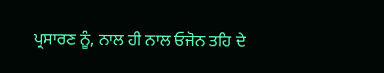ਪ੍ਰਸਾਰਣ ਨੂੰ, ਨਾਲ ਹੀ ਨਾਲ ਓਜੋਨ ਤਹਿ ਦੇ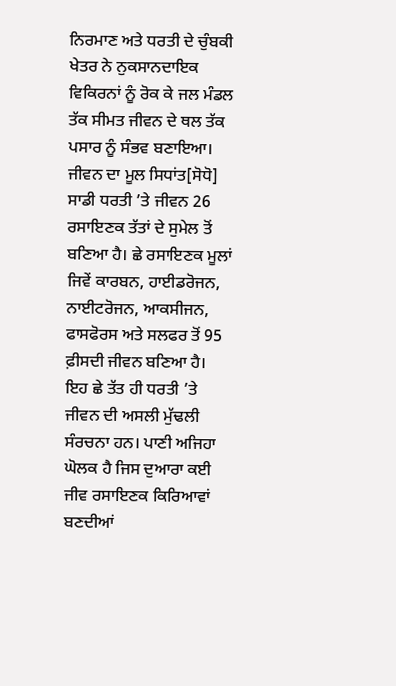ਨਿਰਮਾਣ ਅਤੇ ਧਰਤੀ ਦੇ ਚੁੰਬਕੀ ਖੇਤਰ ਨੇ ਨੁਕਸਾਨਦਾਇਕ ਵਿਕਿਰਨਾਂ ਨੂੰ ਰੋਕ ਕੇ ਜਲ ਮੰਡਲ ਤੱਕ ਸੀਮਤ ਜੀਵਨ ਦੇ ਥਲ ਤੱਕ ਪਸਾਰ ਨੂੰ ਸੰਭਵ ਬਣਾਇਆ।
ਜੀਵਨ ਦਾ ਮੂਲ ਸਿਧਾਂਤ[ਸੋਧੋ]
ਸਾਡੀ ਧਰਤੀ ’ਤੇ ਜੀਵਨ 26 ਰਸਾਇਣਕ ਤੱਤਾਂ ਦੇ ਸੁਮੇਲ ਤੋਂ ਬਣਿਆ ਹੈ। ਛੇ ਰਸਾਇਣਕ ਮੂਲਾਂ ਜਿਵੇਂ ਕਾਰਬਨ, ਹਾਈਡਰੋਜਨ, ਨਾਈਟਰੋਜਨ, ਆਕਸੀਜਨ, ਫਾਸਫੋਰਸ ਅਤੇ ਸਲਫਰ ਤੋਂ 95 ਫ਼ੀਸਦੀ ਜੀਵਨ ਬਣਿਆ ਹੈ। ਇਹ ਛੇ ਤੱਤ ਹੀ ਧਰਤੀ ’ਤੇ ਜੀਵਨ ਦੀ ਅਸਲੀ ਮੁੱਢਲੀ ਸੰਰਚਨਾ ਹਨ। ਪਾਣੀ ਅਜਿਹਾ ਘੋਲਕ ਹੈ ਜਿਸ ਦੁਆਰਾ ਕਈ ਜੀਵ ਰਸਾਇਣਕ ਕਿਰਿਆਵਾਂ ਬਣਦੀਆਂ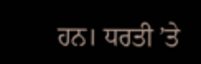ਹਨ। ਧਰਤੀ ’ਤੇ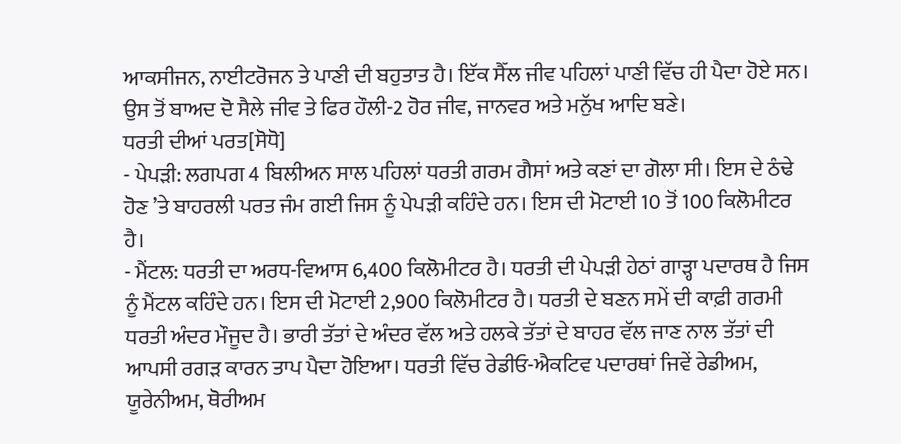ਆਕਸੀਜਨ, ਨਾਈਟਰੋਜਨ ਤੇ ਪਾਣੀ ਦੀ ਬਹੁਤਾਤ ਹੈ। ਇੱਕ ਸੈੱਲ ਜੀਵ ਪਹਿਲਾਂ ਪਾਣੀ ਵਿੱਚ ਹੀ ਪੈਦਾ ਹੋਏ ਸਨ। ਉਸ ਤੋਂ ਬਾਅਦ ਦੋ ਸੈਲੇ ਜੀਵ ਤੇ ਫਿਰ ਹੌਲੀ-2 ਹੋਰ ਜੀਵ, ਜਾਨਵਰ ਅਤੇ ਮਨੁੱਖ ਆਦਿ ਬਣੇ।
ਧਰਤੀ ਦੀਆਂ ਪਰਤ[ਸੋਧੋ]
- ਪੇਪੜੀ: ਲਗਪਗ 4 ਬਿਲੀਅਨ ਸਾਲ ਪਹਿਲਾਂ ਧਰਤੀ ਗਰਮ ਗੈਸਾਂ ਅਤੇ ਕਣਾਂ ਦਾ ਗੋਲਾ ਸੀ। ਇਸ ਦੇ ਠੰਢੇ ਹੋਣ ’ਤੇ ਬਾਹਰਲੀ ਪਰਤ ਜੰਮ ਗਈ ਜਿਸ ਨੂੰ ਪੇਪੜੀ ਕਹਿੰਦੇ ਹਨ। ਇਸ ਦੀ ਮੋਟਾਈ 10 ਤੋਂ 100 ਕਿਲੋਮੀਟਰ ਹੈ।
- ਮੈਂਟਲ: ਧਰਤੀ ਦਾ ਅਰਧ-ਵਿਆਸ 6,400 ਕਿਲੋਮੀਟਰ ਹੈ। ਧਰਤੀ ਦੀ ਪੇਪੜੀ ਹੇਠਾਂ ਗਾੜ੍ਹਾ ਪਦਾਰਥ ਹੈ ਜਿਸ ਨੂੰ ਮੈਂਟਲ ਕਹਿੰਦੇ ਹਨ। ਇਸ ਦੀ ਮੋਟਾਈ 2,900 ਕਿਲੋਮੀਟਰ ਹੈ। ਧਰਤੀ ਦੇ ਬਣਨ ਸਮੇਂ ਦੀ ਕਾਫ਼ੀ ਗਰਮੀ ਧਰਤੀ ਅੰਦਰ ਮੌਜੂਦ ਹੈ। ਭਾਰੀ ਤੱਤਾਂ ਦੇ ਅੰਦਰ ਵੱਲ ਅਤੇ ਹਲਕੇ ਤੱਤਾਂ ਦੇ ਬਾਹਰ ਵੱਲ ਜਾਣ ਨਾਲ ਤੱਤਾਂ ਦੀ ਆਪਸੀ ਰਗੜ ਕਾਰਨ ਤਾਪ ਪੈਦਾ ਹੋਇਆ। ਧਰਤੀ ਵਿੱਚ ਰੇਡੀਓ-ਐਕਟਿਵ ਪਦਾਰਥਾਂ ਜਿਵੇਂ ਰੇਡੀਅਮ, ਯੂਰੇਨੀਅਮ, ਥੋਰੀਅਮ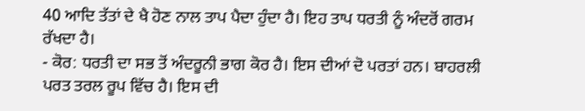40 ਆਦਿ ਤੱਤਾਂ ਦੇ ਖੈ ਹੋਣ ਨਾਲ ਤਾਪ ਪੈਦਾ ਹੁੰਦਾ ਹੈ। ਇਹ ਤਾਪ ਧਰਤੀ ਨੂੰ ਅੰਦਰੋਂ ਗਰਮ ਰੱਖਦਾ ਹੈ।
- ਕੋਰ: ਧਰਤੀ ਦਾ ਸਭ ਤੋਂ ਅੰਦਰੂਨੀ ਭਾਗ ਕੋਰ ਹੈ। ਇਸ ਦੀਆਂ ਦੋ ਪਰਤਾਂ ਹਨ। ਬਾਹਰਲੀ ਪਰਤ ਤਰਲ ਰੂਪ ਵਿੱਚ ਹੈ। ਇਸ ਦੀ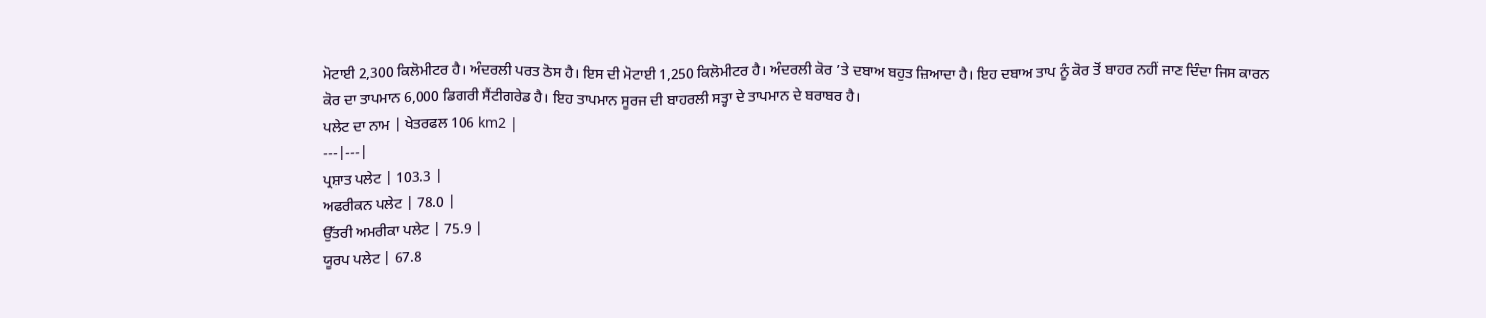ਮੋਟਾਈ 2,300 ਕਿਲੋਮੀਟਰ ਹੈ। ਅੰਦਰਲੀ ਪਰਤ ਠੋਸ ਹੈ। ਇਸ ਦੀ ਮੋਟਾਈ 1,250 ਕਿਲੋਮੀਟਰ ਹੈ। ਅੰਦਰਲੀ ਕੋਰ ’ਤੇ ਦਬਾਅ ਬਹੁਤ ਜ਼ਿਆਦਾ ਹੈ। ਇਹ ਦਬਾਅ ਤਾਪ ਨੂੰ ਕੋਰ ਤੋਂ ਬਾਹਰ ਨਹੀਂ ਜਾਣ ਦਿੰਦਾ ਜਿਸ ਕਾਰਨ ਕੋਰ ਦਾ ਤਾਪਮਾਨ 6,000 ਡਿਗਰੀ ਸੈਂਟੀਗਰੇਡ ਹੈ। ਇਹ ਤਾਪਮਾਨ ਸੂਰਜ ਦੀ ਬਾਹਰਲੀ ਸਤ੍ਹਾ ਦੇ ਤਾਪਮਾਨ ਦੇ ਬਰਾਬਰ ਹੈ।
ਪਲੇਟ ਦਾ ਨਾਮ | ਖੇਤਰਫਲ 106 km2 |
---|---|
ਪ੍ਰਸ਼ਾਤ ਪਲੇਟ | 103.3 |
ਅਫਰੀਕਨ ਪਲੇਟ | 78.0 |
ਉੱਤਰੀ ਅਮਰੀਕਾ ਪਲੇਟ | 75.9 |
ਯੂਰਪ ਪਲੇਟ | 67.8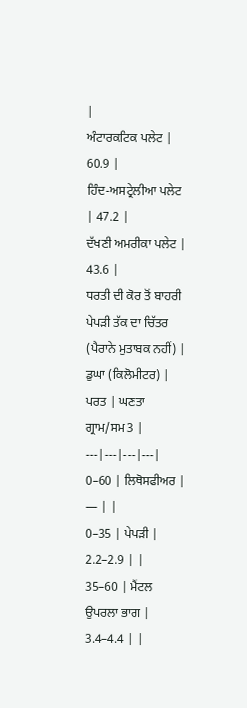|
ਅੰਟਾਰਕਟਿਕ ਪਲੇਟ | 60.9 |
ਹਿੰਦ-ਅਸਟ੍ਰੇਲੀਆ ਪਲੇਟ | 47.2 |
ਦੱਖਣੀ ਅਮਰੀਕਾ ਪਲੇਟ | 43.6 |
ਧਰਤੀ ਦੀ ਕੋਰ ਤੋਂ ਬਾਹਰੀ ਪੇਪੜੀ ਤੱਕ ਦਾ ਚਿੱਤਰ (ਪੈਰਾਨੇ ਮੁਤਾਬਕ ਨਹੀਂ) |
ਡੁਘਾ (ਕਿਲੋਮੀਟਰ) |
ਪਰਤ | ਘਣਤਾ ਗ੍ਰਾਮ/ਸਮ3 |
---|---|---|---|
0–60 | ਲਿਥੋਸਫੀਅਰ | — | |
0–35 | ਪੇਪੜੀ | 2.2–2.9 | |
35–60 | ਮੈਂਟਲ ਉਪਰਲਾ ਭਾਗ | 3.4–4.4 | |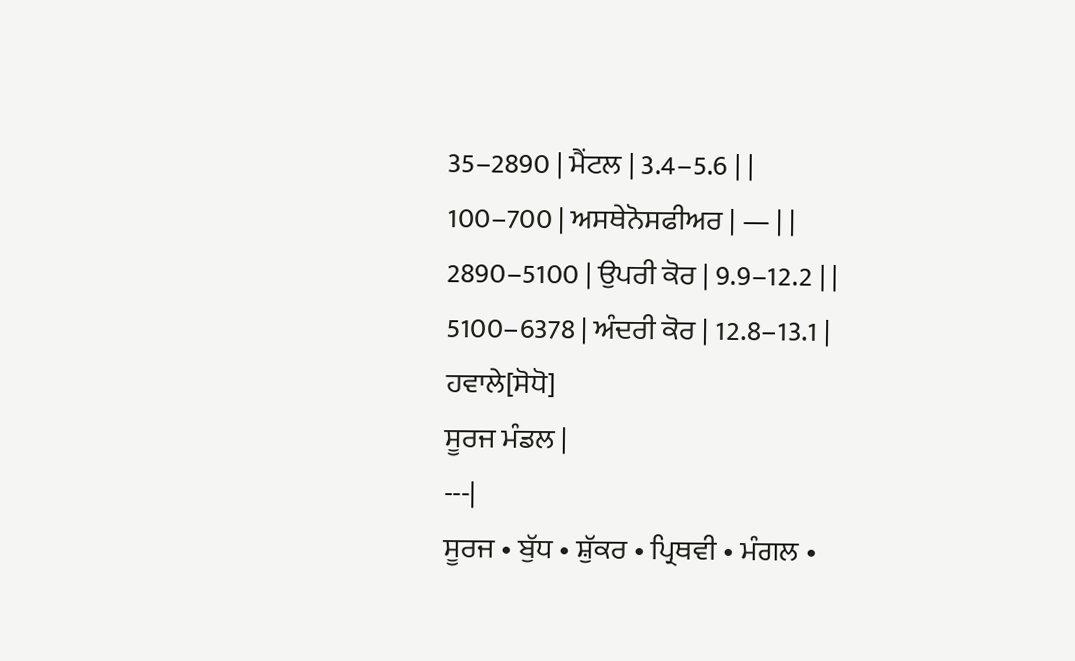35–2890 | ਮੈਂਟਲ | 3.4–5.6 | |
100–700 | ਅਸਥੇਨੋਸਫੀਅਰ | — | |
2890–5100 | ਉਪਰੀ ਕੋਰ | 9.9–12.2 | |
5100–6378 | ਅੰਦਰੀ ਕੋਰ | 12.8–13.1 |
ਹਵਾਲੇ[ਸੋਧੋ]
ਸੂਰਜ ਮੰਡਲ |
---|
ਸੂਰਜ • ਬੁੱਧ • ਸ਼ੁੱਕਰ • ਪ੍ਰਿਥਵੀ • ਮੰਗਲ •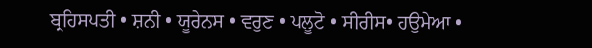ਬ੍ਰਹਿਸਪਤੀ • ਸ਼ਨੀ • ਯੂਰੇਨਸ • ਵਰੁਣ • ਪਲੂਟੋ • ਸੀਰੀਸ• ਹਉਮੇਆ •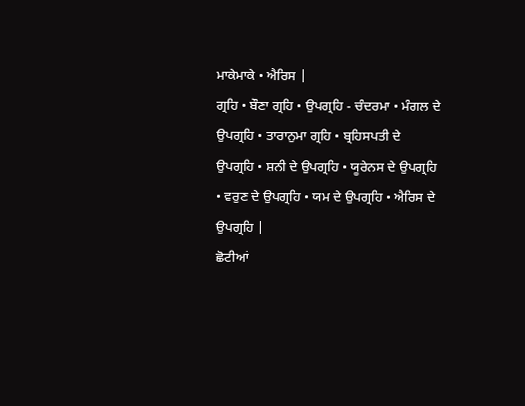ਮਾਕੇਮਾਕੇ • ਐਰਿਸ |
ਗ੍ਰਹਿ • ਬੌਣਾ ਗ੍ਰਹਿ • ਉਪਗ੍ਰਹਿ - ਚੰਦਰਮਾ • ਮੰਗਲ ਦੇ ਉਪਗ੍ਰਹਿ • ਤਾਰਾਨੁਮਾ ਗ੍ਰਹਿ • ਬ੍ਰਹਿਸਪਤੀ ਦੇ ਉਪਗ੍ਰਹਿ • ਸ਼ਨੀ ਦੇ ਉਪਗ੍ਰਹਿ • ਯੂਰੇਨਸ ਦੇ ਉਪਗ੍ਰਹਿ • ਵਰੁਣ ਦੇ ਉਪਗ੍ਰਹਿ • ਯਮ ਦੇ ਉਪਗ੍ਰਹਿ • ਐਰਿਸ ਦੇ ਉਪਗ੍ਰਹਿ |
ਛੋਟੀਆਂ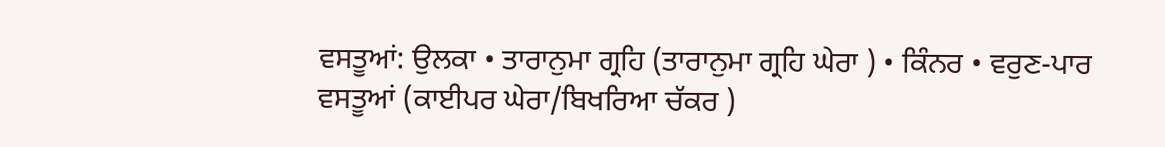ਵਸਤੂਆਂ: ਉਲਕਾ • ਤਾਰਾਨੁਮਾ ਗ੍ਰਹਿ (ਤਾਰਾਨੁਮਾ ਗ੍ਰਹਿ ਘੇਰਾ ) • ਕਿੰਨਰ • ਵਰੁਣ-ਪਾਰ ਵਸਤੂਆਂ (ਕਾਈਪਰ ਘੇਰਾ/ਬਿਖਰਿਆ ਚੱਕਰ )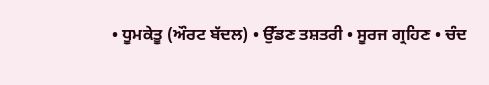• ਧੂਮਕੇਤੂ (ਔਰਟ ਬੱਦਲ) • ਉੱਡਣ ਤਸ਼ਤਰੀ • ਸੂਰਜ ਗ੍ਰਹਿਣ • ਚੰਦ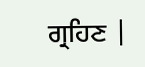ਗ੍ਰਹਿਣ |